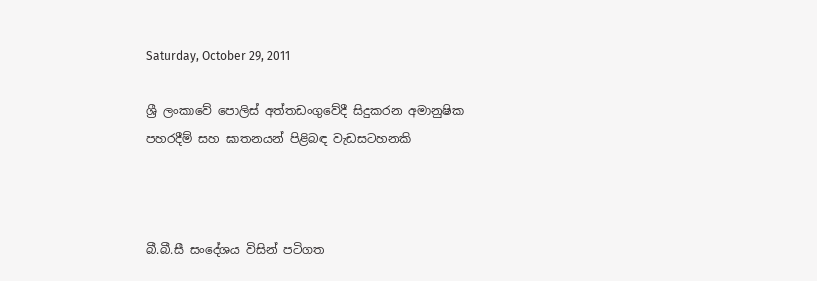Saturday, October 29, 2011

ශ්‍රී ලංකාවේ පොලිස් අත්තඩංගුවේදී සිදුකරන අමානුෂික පහරදීම් සහ ඝාතනයන් පිළිබඳ වැඩසටහනකි



බී.බී.සී සංදේශය විසින් පටිගත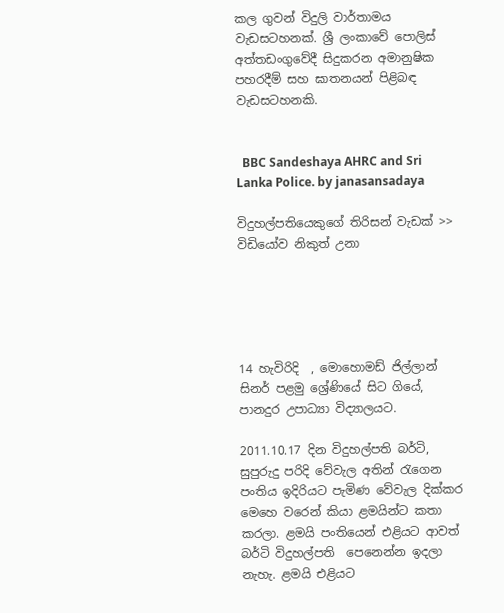කල ගුවන් විදුලි වාර්තාමය වැඩසටහනක්. ශ්‍රී ලංකාවේ පොලිස් අත්තඩංගුවේදී සිදුකරන අමානුෂික පහරදීම් සහ ඝාතනයන් පිළිබඳ වැඩසටහනකි.


  BBC Sandeshaya AHRC and Sri Lanka Police. by janasansadaya

විදුහල්පතියෙකුගේ තිරිසන් වැඩක් >> විඩියෝව නිකුත් උනා





14 හැවිරිදි  , මොහොමඩ් ජිල්ලාන් සිනර් පළමු ශ්‍රේණියේ සිට ගියේ, පානදුර උපාධ්‍යා විද්‍යාලයට.

2011.10.17 දින විදුහල්පති බර්ටි, සුපුරුදු පරිදි වේවැල අතින් රැගෙන පංතිය ඉදිරියට පැමිණ වේවැල දික්කර මෙහෙ වරෙන් කියා ළමයින්ට කතා කරලා. ළමයි පංතියෙන් එළියට ආවත් බර්ටි විදුහල්පති  පෙනෙන්න ඉදලා නැහැ. ළමයි එළියට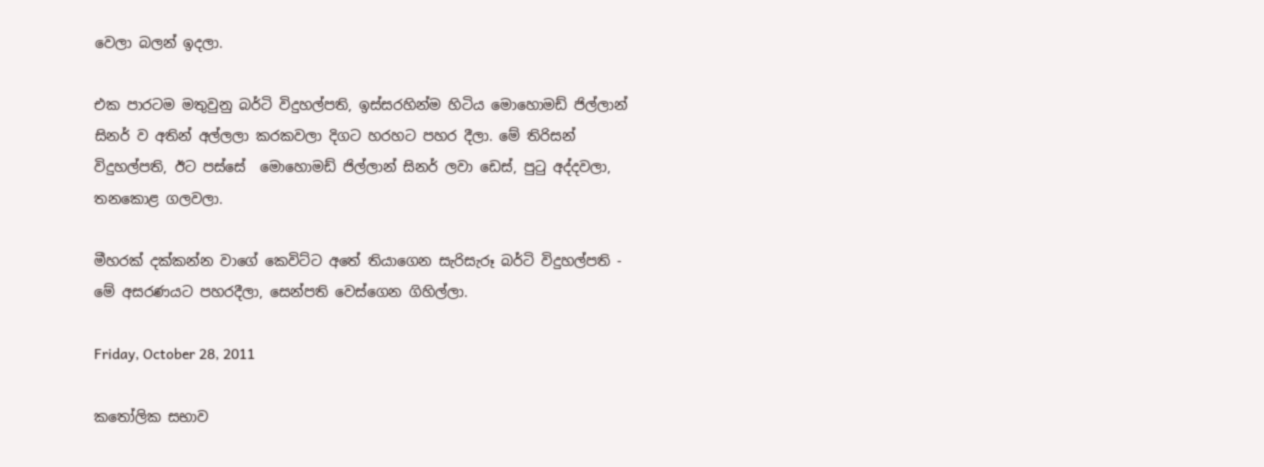වෙලා බලන් ඉදලා.

එක පාරටම මතුවුනු බර්ටි විදුහල්පති, ඉස්සරහින්ම හිටිය මොහොමඩ් ජිල්ලාන් සිනර් ව අතින් අල්ලලා කරකවලා දිගට හරහට පහර දීලා. මේ තිරිසන් විදුහල්පති, ඊට පස්සේ  මොහොමඩ් ජිල්ලාන් සිනර් ලවා ඩෙස්, පුටු අද්දවලා, තනකොළ ගලවලා.

මීහරක් දක්කන්න වාගේ කෙවිට්ට අතේ තියාගෙන සැරිසැරූ බර්ටි විදුහල්පති - මේ අසරණයට පහරදීලා, සෙන්පති වෙස්ගෙන ගිහිල්ලා.

Friday, October 28, 2011

කතෝලික සභාව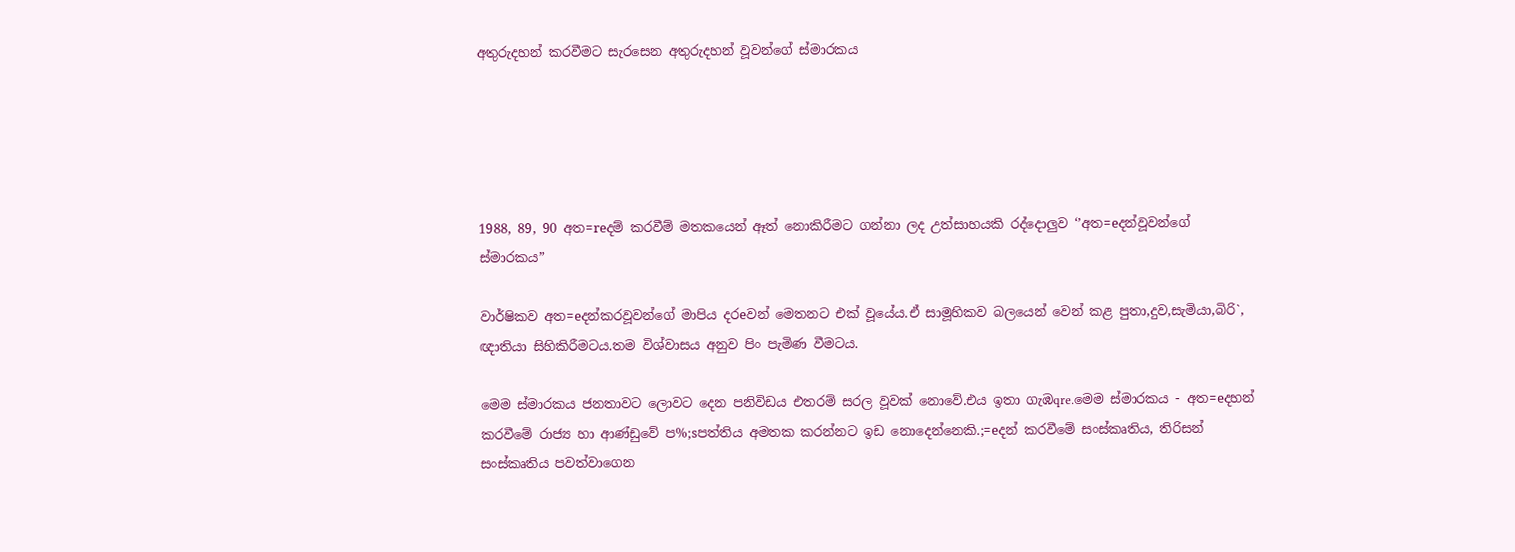අතුරුදහන් කරවීමට සැරසෙන අතුරුදහන් වූවන්ගේ ස්මාරකය





1988, 89, 90 අත=reදම් කරවීම් මතකයෙන් ඈත් නොකිරීමට ගන්නා ලද උත්සාහයකි රද්දොලුව ‘’අත=eදන්වූවන්ගේ ස්මාරකය”

වාර්ෂිකව අත=eදන්කරවූවන්ගේ මාපිය දරeවන් මෙතනට එක් වූයේය.ඒ සාමූහිකව බලයෙන් වෙන් කළ පුතා,දුව,සැමියා,බිරි`, ඥාතියා සිහිකිරීමටය.තම විශ්වාසය අනුව පිං පැමිණ වීමටය.

මෙම ස්මාරකය ජනතාවට ලොවට දෙන පනිවිඩය එතරම් සරල වූවක් නොවේ.එය ඉතා ගැඹqre.මෙම ස්මාරකය - අත=eදහන් කරවීමේ රාජ්‍ය හා ආණ්ඩුවේ ප%;sපත්තිය අමතක කරන්නට ඉඩ නොදෙන්නෙකි.;=eදන් කරවීමේ සංස්කෘතිය, තිරිසන් සංස්කෘතිය පවත්වාගෙන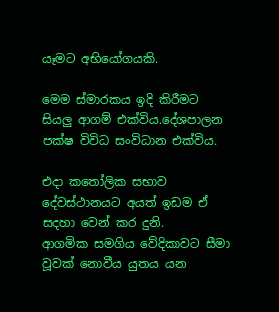යෑමට අභියෝගයකි.

මෙම ස්මාරකය ඉදි කිරීමට සියලු ආගම් එක්විය.දේශපාලන පක්ෂ විවිධ සංවිධාන එක්විය.

එදා කතෝලික සභාව දේවස්ථානයට අයත් ඉඩම ඒ සදහා වෙන් කර දුනි.
ආගමික සමගිය වේදිකාවට සීමා වූවක් නොවීය යුතය යන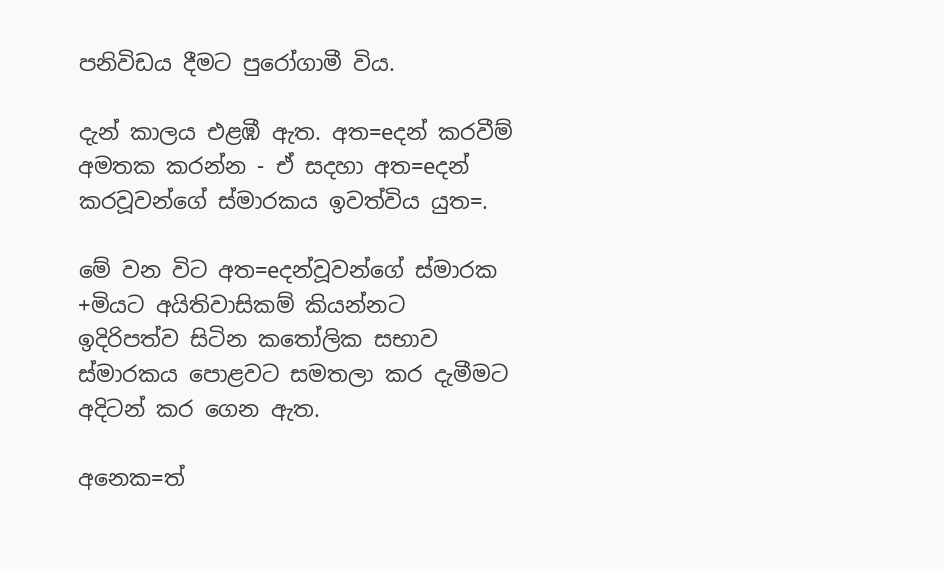පනිවිඩය දීමට පුරෝගාමී විය.

දැන් කාලය එළඹී ඇත. අත=eදන් කරවීම් අමතක කරන්න - ඒ සදහා අත=eදන් කරවූවන්ගේ ස්මාරකය ඉවත්විය යුත=.

මේ වන විට අත=eදන්වූවන්ගේ ස්මාරක +මියට අයිතිවාසිකම් කියන්නට ඉදිරිපත්ව සිටින කතෝලික සභාව ස්මාරකය පොළවට සමතලා කර දැමීමට අදිටන් කර ගෙන ඇත.

අනෙක=ත්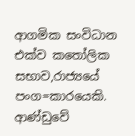ආගමික සංවිධාන එක්ව කතෝලික සභාව,රාජ්‍යයේ පංග=කාරයෙකි. ආණ්ඩුවේ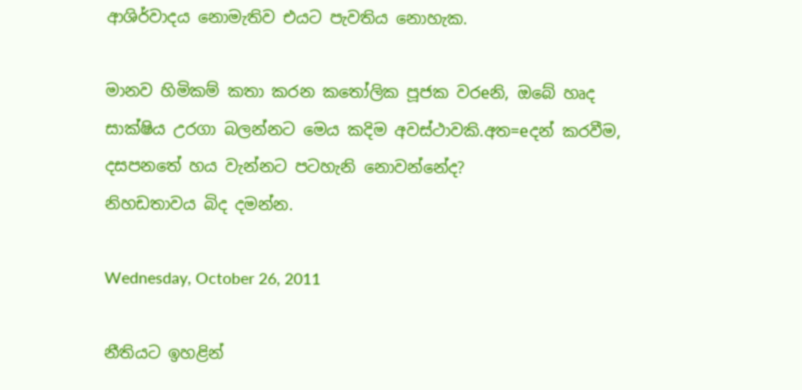ආශිර්වාදය නොමැතිව එයට පැවතිය නොහැක.

මානව හිමිකම් කතා කරන කතෝලික පූජක වරeනි, ඔබේ හෘද සාක්ෂිය උරගා බලන්නට මෙය කදිම අවස්ථාවකි.අත=eදන් කරවීම, දසපනතේ හය වැන්නට පටහැනි නොවන්නේද?
නිහඩතාවය බිද දමන්න.

Wednesday, October 26, 2011

නීතියට ඉහළින්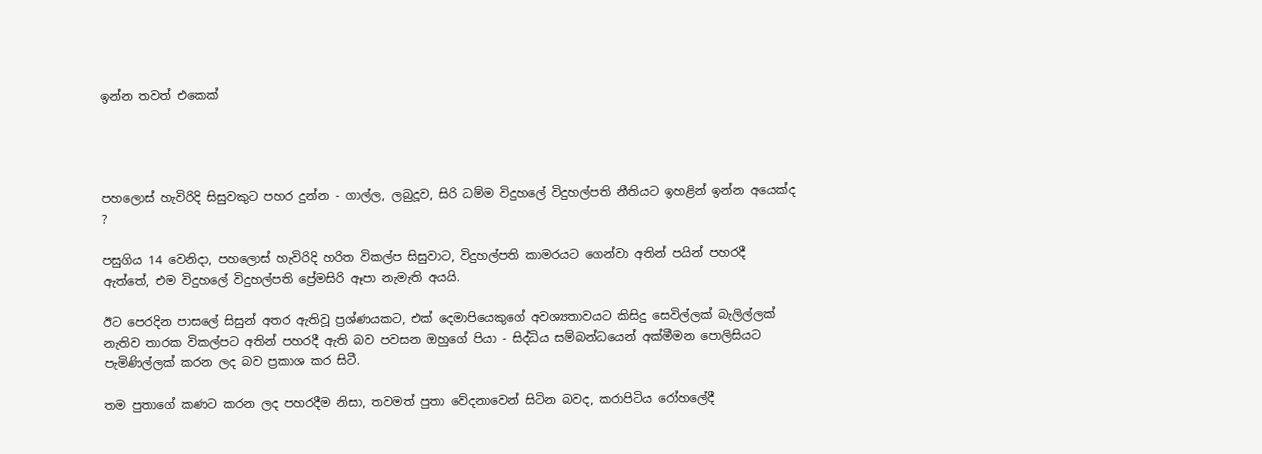ඉන්න තවත් එකෙක්




පහලොස් හැවිරිදි සිසුවකුට පහර දුන්න - ගාල්ල, ලබුදූව, සිරි ධම්ම විදුහලේ විදුහල්පති නීතියට ඉහළින් ඉන්න අයෙක්ද ?

පසුගිය 14 වෙනිදා, පහලොස් හැවිරිදි හරිත විකල්ප සිසුවාට, විදුහල්පති කාමරයට ගෙන්වා අතින් පයින් පහරදී ඇත්තේ, එම විදුහලේ විදුහල්පති ප්‍රේමසිරි ඈපා නැමැති අයයි.

ඊට පෙරදින පාසලේ සිසුන් අතර ඇතිවූ ප්‍රශ්ණයකට, එක් දෙමාපියෙකුගේ අවශ්‍යතාවයට කිසිදු සෙවිල්ලක් බැලිල්ලක් නැතිව තාරක විකල්පට අතින් පහරදී ඇති බව පවසන ඔහුගේ පියා - සිද්ධිය සම්බන්ධයෙන් අක්මීමන පොලිසියට පැමිණිල්ලක් කරන ලද බව ප්‍රකාශ කර සිටී.

තම පුතාගේ කණට කරන ලද පහරදීම නිසා, තවමත් පුතා වේදනාවෙන් සිටින බවද, කරාපිටිය රෝහලේදී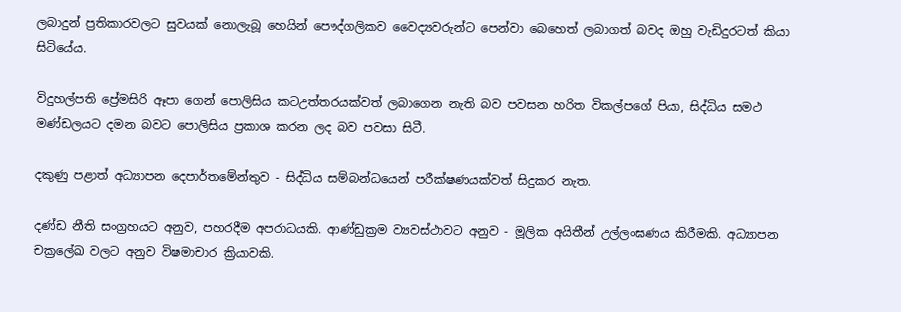ලබාදුන් ප්‍රතිකාරවලට සුවයක් නොලැබූ හෙයින් පෞද්ගලිකව වෛද්‍යවරුන්ට පෙන්වා බෙහෙත් ලබාගත් බවද ඔහු වැඩිදුරටත් කියා සිටියේය.

විදුහල්පති ප්‍රේමසිරි ඈපා ගෙන් පොලිසිය කටඋත්තරයක්වත් ලබාගෙන නැති බව පවසන හරිත විකල්පගේ පියා, සිද්ධිය සමථ මණ්ඩලයට දමන බවට පොලිසිය ප්‍රකාශ කරන ලද බව පවසා සිටී.

දකුණු පළාත් අධ්‍යාපන දෙපාර්තමේන්තුව - සිද්ධිය සම්බන්ධයෙන් පරීක්ෂණයක්වත් සිදුකර නැත.

දණ්ඩ නීති සංග්‍රහයට අනුව, පහරදීම අපරාධයකි. ආණ්ඩුක්‍රම ව්‍යවස්ථාවට අනුව - මූලික අයිතීන් උල්ලංඝණය කිරීමකි. අධ්‍යාපන චක්‍රලේඛ වලට අනුව විෂමාචාර ක්‍රියාවකි.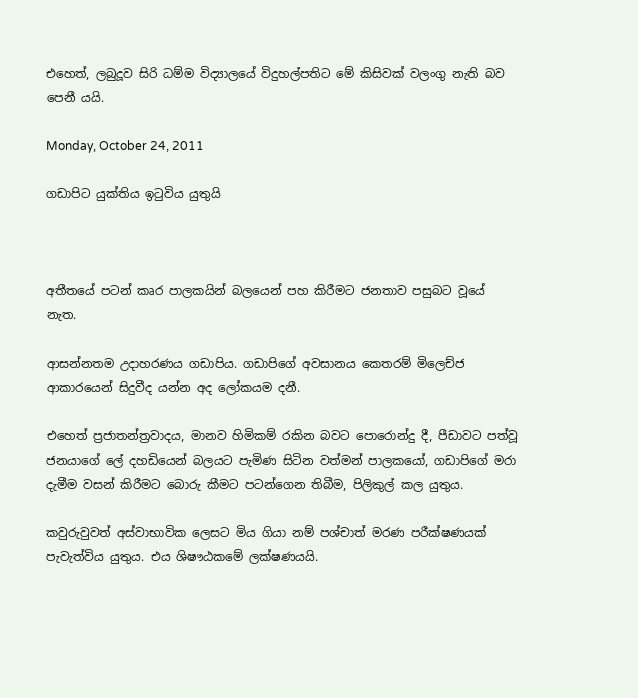එහෙත්, ලබුදූව සිරි ධම්ම විද්‍යාලයේ විදුහල්පතිට මේ කිසිවක් වලංගු නැති බව පෙනී යයි.

Monday, October 24, 2011

ගඩාපිට යුක්තිය ඉටුවිය යුතුයි



අතීතයේ පටන් කෘර පාලකයින් බලයෙන් පහ කිරීමට ජනතාව පසුබට වූයේ නැත.

ආසන්නතම උදාහරණය ගඩාපිය. ගඩාපිගේ අවසානය කෙතරම් මිලෙච්ජ ආකාරයෙන් සිදුවීද යන්න අද ලෝකයම දනී.

එහෙත් ප්‍රජාතන්ත්‍රවාදය, මානව හිමිකම් රකින බවට පොරොන්දු දී, පීඩාවට පත්වූ ජනයාගේ ලේ දහඩියෙන් බලයට පැමිණ සිටින වත්මන් පාලකයෝ, ගඩාපිගේ මරා දැමීම වසන් කිරීමට බොරු කීමට පටන්ගෙන තිබීම, පිලිකුල් කල යුතුය.

කවුරුවුවත් අස්වාභාවික ලෙසට මිය ගියා නම් පශ්චාත් මරණ පරීක්ෂණයක් පැවැත්විය යුතුය. එය ශිෂෟඨකමේ ලක්ෂණයයි.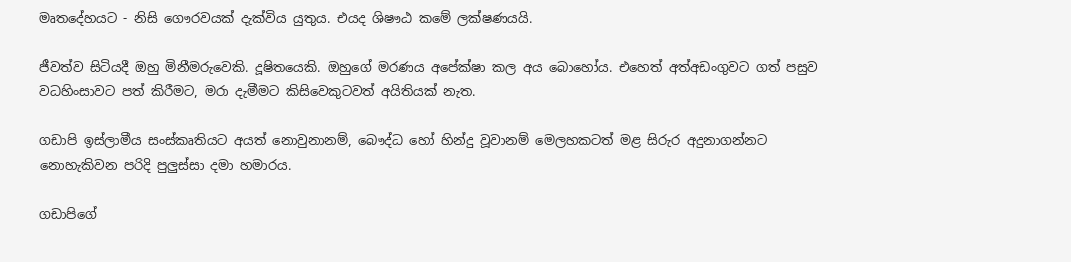මෘතදේහයට - නිසි ගෞරවයක් දැක්විය යුතුය. එයද ශිෂෟඨ කමේ ලක්ෂණයයි.

ජීවත්ව සිටියදී ඔහු මිනීමරුවෙකි. දූෂිතයෙකි. ඔහුගේ මරණය අපේක්ෂා කල අය බොහෝය. එහෙත් අත්අඩංගුවට ගත් පසුව වධහිංසාවට පත් කිරීමට, මරා දැමීමට කිසිවෙකුටවත් අයිතියක් නැත.

ගඩාපි ඉස්ලාමීය සංස්කෘතියට අයත් නොවුනානම්, බෞද්ධ හෝ හින්දු වූවානම් මෙලහකටත් මළ සිරුර අදුනාගන්නට නොහැකිවන පරිදි පුලුස්සා දමා හමාරය.

ගඩාපිගේ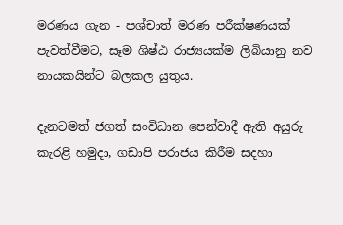මරණය ගැන - පශ්චාත් මරණ පරීක්ෂණයක් පැවත්වීමට, සෑම ශිෂ්ඨ රාජ්‍යයක්ම ලිබියානු නව නායකයින්ට බලකල යුතුය.

දැනටමත් ජගත් සංවිධාන පෙන්වාදී ඇති අයුරු කැරළි හමුදා, ගඩාපි පරාජය කිරීම සදහා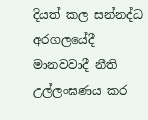දියත් කල සන්නද්ධ අරගලයේදී මානවවාදී නීති උල්ලංඝණය කර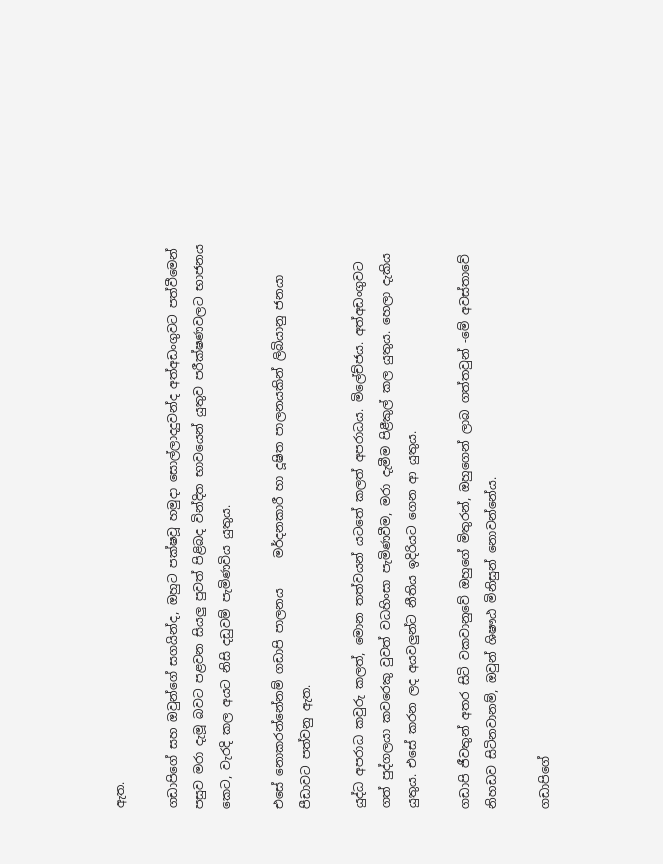ඇත.

ගඩාපිගේ සහ ඔවුන්ගේ සගයින්ද, ඔහුට පක්ෂවූ හමුදා සොල්ලාදදුවන්ද අත්අඩංගුවට පත්වීමෙන් පසුව මරා දැමූ බවට පළවන සියලු පුවත් පිළිබද වින්දිත භාවයෙන් යුතුව පරීක්ෂණවලට භාජනය කෙට, වැරදි කල අයට නිසි දඩුවම් පැමිණවිය යුතුය.

එසේ නොකරන්නේනම් ගඩාපි පාලනය     මර්දනකාරී හා දූෂිත පාලනයකින් ලිබියානු ජනයා පීඩාවට පත්වනු ඇත.

යුද්ධ අපරාධ කවුරු කලත්, මොන තත්වයන් යටතේ කලත් අපරාධය. මිලේච්ජය. අත්අඩංගුවට ගත් පුද්ගලයා කවරෙකු වුවත් වධහිංසා පැමිණවීම, මරා දැමීම පිළීකුල් කල යුතුය. හෙලා දැකිය යුතුය. එසේ කරන ලද අයවලුන්ට නීතිය ඉදිරියට ගෙන ආ යුතුය.

ගඩාපි ජීවතුන් අතර සිටි වකවානුවේ ඔහුගේ මිතුරන්, ඔහුගෙන් ලාබ ගත්තවුන් -මේ අවස්තාවේ නිහඩව සිටිනවානම්, ඔවුන් ශිෂෟඨ මිනිසුන් නොවන්නේය.

ගඩාපිගේ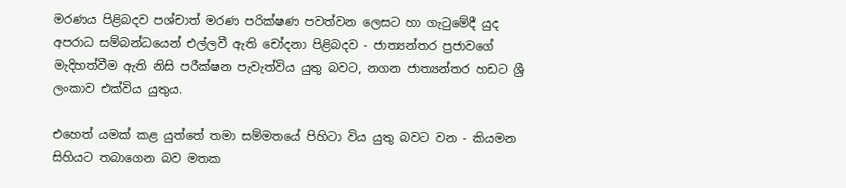මරණය පිළිබදව පශ්චාත් මරණ පරික්ෂණ පවත්වන ලෙසට හා ගැටුමේදී යුද අපරාධ සම්බන්ධයෙන් එල්ලවී ඇති චෝදනා පිළිබදව - ජාත්‍යන්තර ප්‍රජාවගේ මැදිහත්වීම ඇති නිසි පරීක්ෂන පැවැත්විය යුතු බවට, නගන ජාත්‍යන්තර හඩට ශ්‍රී ලංකාව එක්විය යුතුය.

එහෙත් යමක් කළ යුත්තේ තමා සම්මතයේ පිහිටා විය යුතු බවට වන - කියමන සිහියට තබාගෙන බව මතක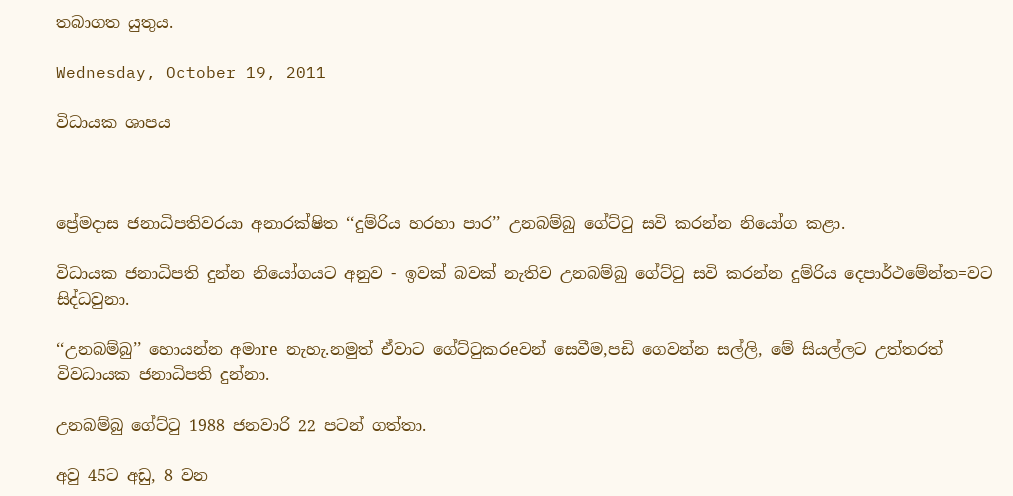තබාගත යුතුය.

Wednesday, October 19, 2011

විධායක ශාපය



ප්‍රේමදාස ජනාධිපතිවරයා අනාරක්ෂිත ‘‘දුම්රිය හරහා පාර’’ උනබම්බු ගේට්ටු සවි කරන්න නියෝග කළා.

විධායක ජනාධිපති දුන්න නියෝගයට අනුව - ඉවක් බවක් නැතිව උනබම්බු ගේට්ටු සවි කරන්න දුම්රිය දෙපාර්ථමේන්ත=වට සිද්ධවුනා.

‘‘උනබම්බු’’ හොයන්න අමාre නැහැ.නමුත් ඒවාට ගේට්ටුකරeවන් සෙවීම,පඩි ගෙවන්න සල්ලි, මේ සියල්ලට උත්තරත් විවධායක ජනාධිපති දුන්නා.

උනබම්බු ගේට්ටු 1988 ජනවාරි 22 පටන් ගත්තා.

අවු 45ට අඩු, 8 වන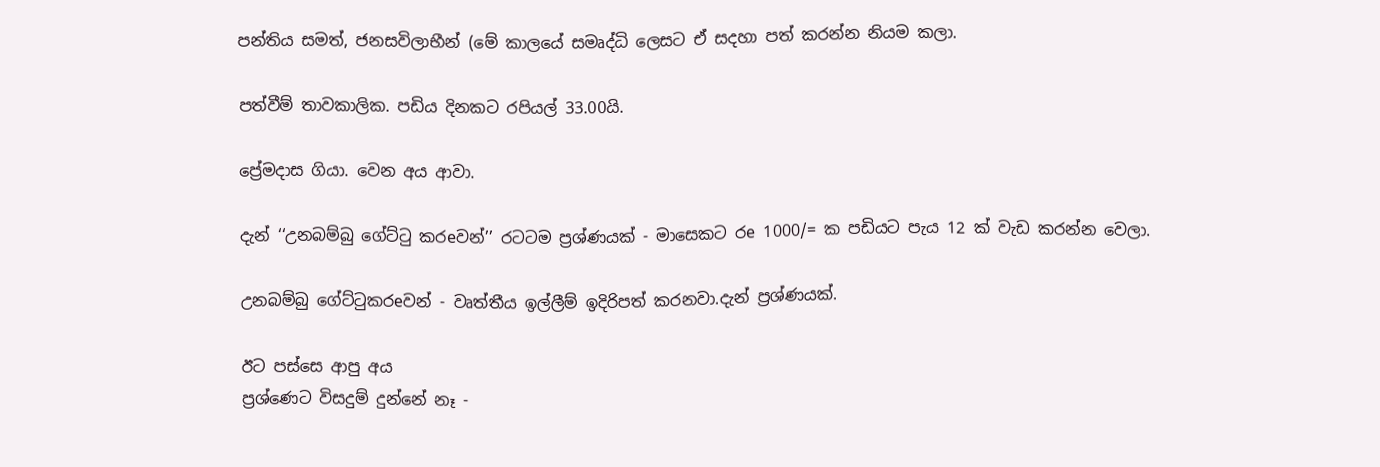පන්තිය සමත්, ජනසවිලාභීන් (මේ කාලයේ සමෘද්ධි ලෙසට ඒ සදහා පත් කරන්න නියම කලා.

පත්වීම් තාවකාලික. පඩිය දිනකට රපියල් 33.00යි.

ප්‍රේමදාස ගියා. වෙන අය ආවා.

දැන් ‘‘උනබම්බු ගේට්ටු කරeවන්’’ රටටම ප්‍රශ්ණයක් - මාසෙකට රe 1000/= ක පඩියට පැය 12 ක් වැඩ කරන්න වෙලා.

උනබම්බු ගේට්ටුකරeවන් - වෘත්තීය ඉල්ලීම් ඉදිරිපත් කරනවා.දැන් ප්‍රශ්ණයක්.

ඊට පස්සෙ ආපු අය
ප්‍රශ්ණෙට විසදුම් දුන්නේ නෑ -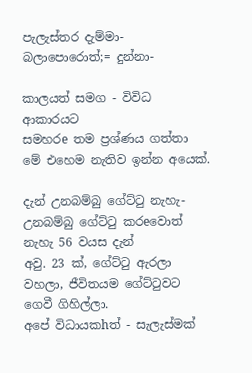පැලැස්තර දැම්මා-
බලාපොරොත්;= දුන්නා-

කාලයත් සමග - විවිධ ආකාරයට
සමහරe තම ප්‍රශ්ණය ගත්තා
මේ එහෙම නැතිව ඉන්න අයෙක්.

දැන් උනබම්බු ගේට්ටු නැහැ-
උනබම්බු ගේට්ටු කරeවොත් නැහැ 56 වයස දැන්
අවු. 23 ක්, ගේට්ටු ඇරලා වහලා, ජීවිතයම ගේට්ටුවට ගෙවී ගිහිල්ලා.
අපේ විධායකhත් - සැලැස්මක්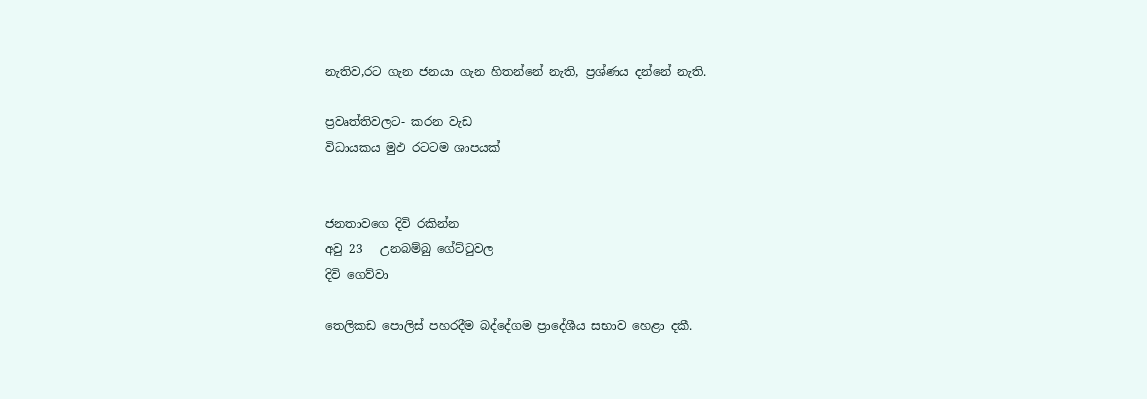නැතිව,රට ගැන ජනයා ගැන හිතන්නේ නැති, ප්‍රශ්ණය දන්නේ නැති.

ප්‍රවෘත්තිවලට- කරන වැඩ
විධායකය මුඵ රටටම ශාපයක්


ජනතාවගෙ දිවි රකින්න
අවු 23   උනබම්බු ගේට්ටුවල
දිවි ගෙව්වා

තෙලිකඩ පොලිස් පහරදීම බද්දේගම ප්‍රාදේශීය සභාව හෙළා දකී.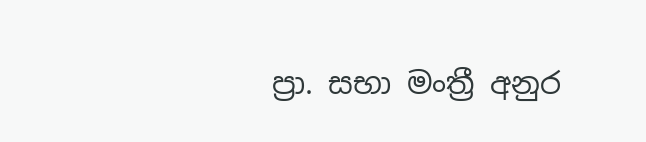ප්‍රා. සභා මංත්‍රී අනුර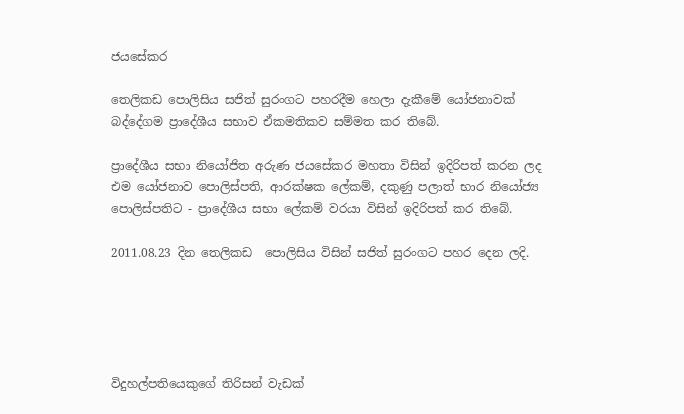ජයසේකර

තෙලිකඩ පොලිසිය සජිත් සුරංගට පහරදීම හෙලා දැකීමේ යෝජනාවක් බද්දේගම ප්‍රාදේශීය සභාව ඒකමතිකව සම්මත කර තිබේ.

ප්‍රාදේශීය සභා නියෝජිත අරුණ ජයසේකර මහතා විසින් ඉදිරිපත් කරන ලද එම යෝජනාව පොලිස්පති, ආරක්ෂක ලේකම්, දකුණු පලාත් භාර නියෝජ්‍ය පොලිස්පතිට - ප්‍රාදේශීය සභා ලේකම් වරයා විසින් ඉදිරිපත් කර තිබේ.

2011.08.23 දින තෙලිකඩ  පොලිසිය විසින් සජිත් සුරංගට පහර දෙන ලදි.





විදුහල්පතියෙකුගේ තිරිසන් වැඩක්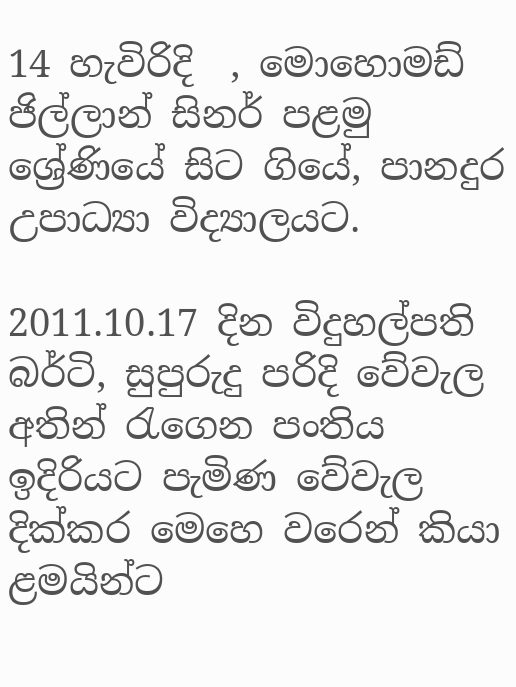14 හැවිරිදි  , මොහොමඩ් ජිල්ලාන් සිනර් පළමු ශ්‍රේණියේ සිට ගියේ, පානදුර උපාධ්‍යා විද්‍යාලයට.

2011.10.17 දින විදුහල්පති බර්ටි, සුපුරුදු පරිදි වේවැල අතින් රැගෙන පංතිය ඉදිරියට පැමිණ වේවැල දික්කර මෙහෙ වරෙන් කියා ළමයින්ට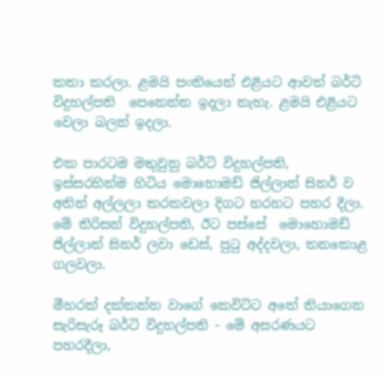කතා කරලා. ළමයි පංතියෙන් එළියට ආවත් බර්ටි විදුහල්පති  පෙනෙන්න ඉදලා නැහැ. ළමයි එළියට වෙලා බලන් ඉදලා.

එක පාරටම මතුවුනු බර්ටි විදුහල්පති, ඉස්සරහින්ම හිටිය මොහොමඩ් ජිල්ලාන් සිනර් ව අතින් අල්ලලා කරකවලා දිගට හරහට පහර දීලා. මේ තිරිසන් විදුහල්පති, ඊට පස්සේ  මොහොමඩ් ජිල්ලාන් සිනර් ලවා ඩෙස්, පුටු අද්දවලා, තනකොළ ගලවලා.

මීහරක් දක්කන්න වාගේ කෙවිට්ට අතේ තියාගෙන සැරිසැරූ බර්ටි විදුහල්පති - මේ අසරණයට පහරදීලා,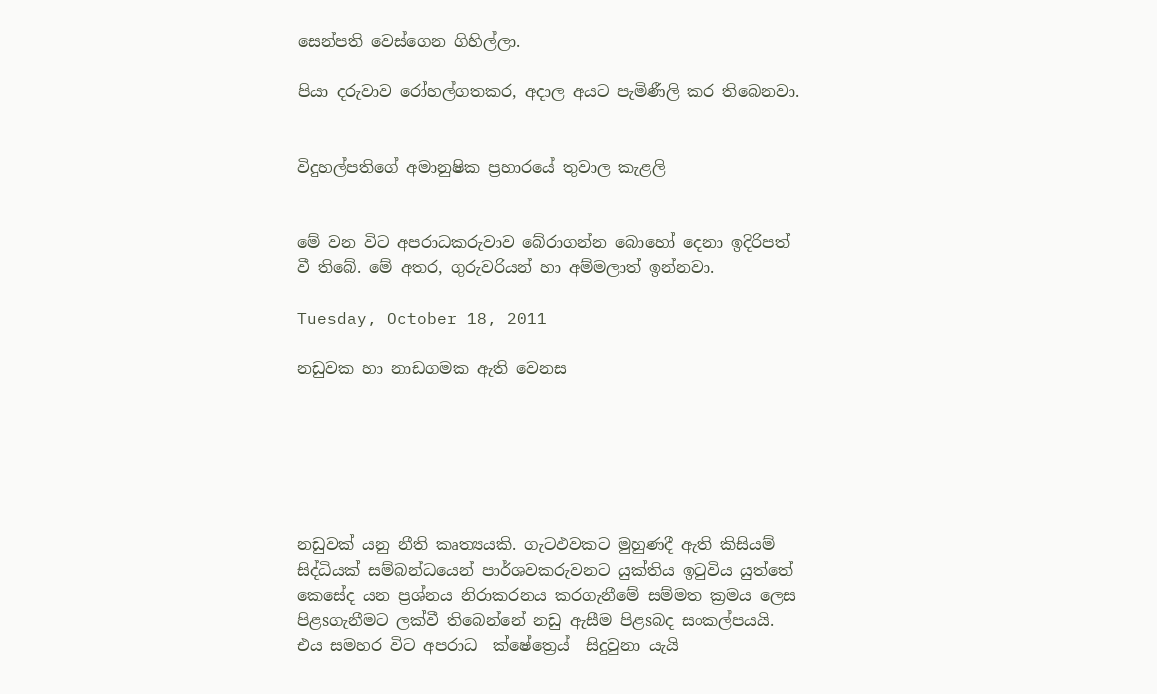සෙන්පති වෙස්ගෙන ගිහිල්ලා.

පියා දරුවාව රෝහල්ගතකර, අදාල අයට පැමිණීලි කර තිබෙනවා.


විදුහල්පතිගේ අමානුෂික ප්‍රහාරයේ තුවාල කැළලි


මේ වන විට අපරාධකරුවාව බේරාගන්න බොහෝ දෙනා ඉදිරිපත් වී තිබේ. මේ අතර, ගුරුවරියන් හා අම්මලාත් ඉන්නවා.

Tuesday, October 18, 2011

නඩුවක හා නාඩගමක ඇති වෙනස






නඩුවක් යනු නීති කෘත්‍යයකි. ගැටඵවකට මුහුණදී ඇති කිසියම් සිද්ධියක් සම්බන්ධයෙන් පාර්ශවකරුවනට යුක්තිය ඉටුවිය යුත්තේ කෙසේද යන ප්‍රශ්නය නිරාකරනය කරගැනීමේ සම්මත ක්‍රමය ලෙස පිළsගැනීමට ලක්වී තිබෙන්නේ නඩු ඇසීම පිළsබද සංකල්පයයි. එය සමහර විට අපරාධ  ක්ෂේත්‍රෙය්  සිදුවුනා යැයි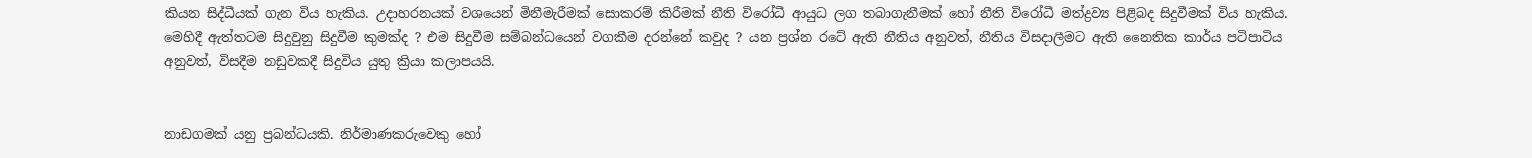කියන සිද්ධීයක් ගැන විය හැකිය. උදාහරනයක් වශයෙන් මිනීමැරීමක් සොකරම් කිරීමක් නීති විරෝධී ආයුධ ලග තබාගැනීමක් හෝ නීති විරෝධී මත්ද්‍රව්‍ය පිළිබද සිදුවීමක් විය හැකිය. මෙහිදී ඇත්තටම සිදුවුනු සිදුවීම කුමක්ද ? එම සිදුවීම සම්බන්ධයෙන් වගකීම දරන්නේ කවුද ? යන ප්‍රශ්න රටේ ඇති නීතිය අනුවත්, නීතිය විසදාලීමට ඇති නෛතික කාර්ය පටිපාටිය අනුවත්, විසදීම නඩුවකදී සිදුවිය යුතු ක්‍රියා කලාපයයි.


නාඩගමක් යනු ප්‍රබන්ධයකි. නිර්මාණකරුවෙකු හෝ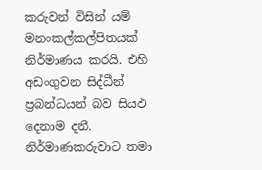කරුවන් විසින් යම් මනංකල්කල්පිතයක් නිර්මාණය කරයි. එහි අඩංගුවන සිද්ධීන් ප්‍රබන්ධයන් බව සියඵ දෙනාම දනී. නිර්මාණකරුවාට තමා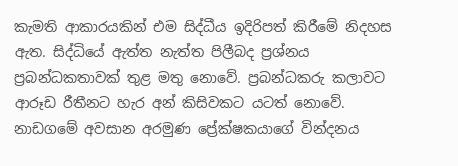කැමති ආකාරයකින් එම සිද්ධීය ඉදිරිපත් කිරීමේ නිදහස ඇත. සිද්ධියේ ඇත්ත නැත්ත පිලීබද ප්‍රශ්නය ප්‍රබන්ධකතාවක් තුළ මතු නොවේ. ප්‍රබන්ධකරු කලාවට ආරූඩ රීතීනට හැර අන් කිසිවකට යටත් නොවේ. නාඩගමේ අවසාන අරමුණ ප්‍රේක්ෂකයාගේ වින්දනය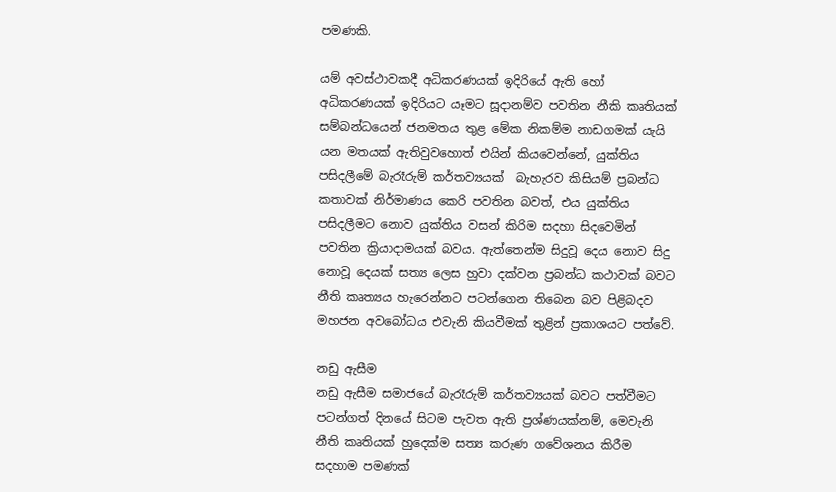පමණකි.

යම් අවස්ථාවකදී අධිකරණයක් ඉදිරියේ ඇති හෝ අධිකරණයක් ඉදිරියට යෑමට සූදානම්ව පවතින නීකි කෘතියක් සම්බන්ධයෙන් ජනමතය තුළ මේක නිකම්ම නාඩගමක් යැයි යන මතයක් ඇතිවුවහොත් එයින් කියවෙන්නේ, යුක්තිය පසිදලීමේ බැරෑරුම් කර්තව්‍යයක්  බැහැරව කිසියම් ප්‍රබන්ධ කතාවක් නිර්මාණය කෙරි පවතින බවත්, එය යුක්තිය පසිදලීමට නොව යුක්තිය වසන් කිරිම සදහා සිදවෙමින් පවතින ක්‍රියාදාමයක් බවය. ඇත්තෙන්ම සිදුවූ දෙය නොව සිදු නොවූ දෙයක් සත්‍ය ලෙස හුවා දක්වන ප්‍රබන්ධ කථාවක් බවට නීති කෘත්‍යය හැරෙන්නට පටන්ගෙන තිබෙන බව පිළිබදව මහජන අවබෝධය එවැනි කියවීමක් තුළින් ප්‍රකාශයට පත්වේ.

නඩු ඇසීම
නඩු ඇසීම සමාජයේ බැරෑරුම් කර්තව්‍යයක් බවට පත්වීමට පටන්ගත් දිනයේ සිටම පැවත ඇති ප්‍රශ්ණයක්නම්, මෙවැනි නීති කෘතියක් හුදෙක්ම සත්‍ය කරුණ ගවේශනය කිරීම සදහාම පමණක්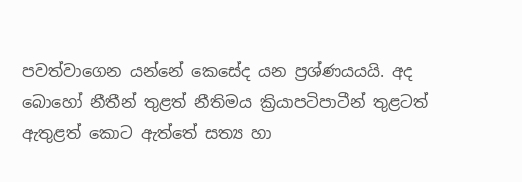පවත්වාගෙන යන්නේ කෙසේද යන ප්‍රශ්ණයයයි. අද බොහෝ නීතීන් තුළත් නීතිමය ක්‍රියාපටිපාටීන් තුළටත් ඇතුළත් කොට ඇත්තේ සත්‍ය හා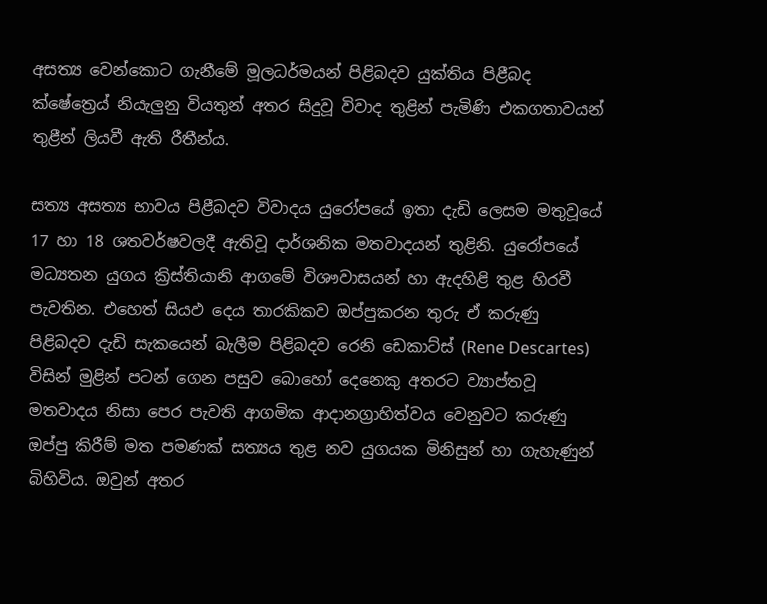අසත්‍ය වෙන්කොට ගැනීමේ මූලධර්මයන් පිළිබදව යුක්තිය පිළීබද ක්ෂේත්‍රෙය් නියැලුනු වියතුන් අතර සිදුවූ විවාද තුළින් පැමිණි එකගතාවයන් තුළීන් ලියවී ඇති රීතීන්ය.

සත්‍ය අසත්‍ය භාවය පිළීබදව විවාදය යුරෝපයේ ඉතා දැඩි ලෙසම මතුවූයේ 17 හා 18 ශතවර්ෂවලදී ඇතිවූ දාර්ශනික මතවාදයන් තුළිනි. යුරෝපයේ මධ්‍යතන යුගය ක්‍රිස්තියානි ආගමේ විශෟවාසයන් හා ඇදහිළි තුළ හිරවී පැවතින. එහෙත් සියඵ දෙය තාරකිකව ඔප්පුකරන තුරු ඒ කරුණු පිළිබදව දැඩි සැකයෙන් බැලීම පිළිබදව රෙනි ඩෙකාට්ස් (Rene Descartes) විසින් මුළින් පටන් ගෙන පසුව බොහෝ දෙනෙකු අතරට ව්‍යාප්තවූ මතවාදය නිසා පෙර පැවති ආගමික ආදානග්‍රාහිත්වය වෙනුවට කරුණු ඔප්පු කිරීම් මත පමණක් සත්‍යය තුළ නව යුගයක මිනිසුන් හා ගැහැණුන් බිහිවිය. ඔවුන් අතර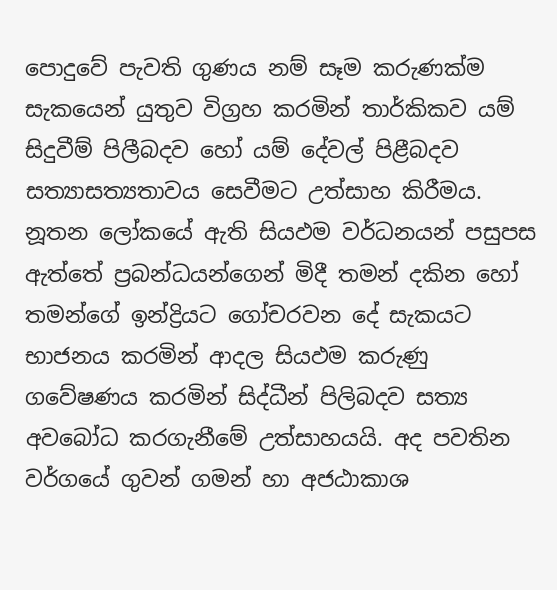පොදුවේ පැවති ගුණය නම් සෑම කරුණක්ම සැකයෙන් යුතුව විග්‍රහ කරමින් තාර්කිකව යම් සිදුවීම් පිලීබදව හෝ යම් දේවල් පිළීබදව සත්‍යාසත්‍යතාවය සෙවීමට උත්සාහ කිරීමය. නූතන ලෝකයේ ඇති සියඵම වර්ධනයන් පසුපස ඇත්තේ ප්‍රබන්ධයන්ගෙන් මිදී තමන් දකින හෝ තමන්ගේ ඉන්ද්‍රියට ගෝචරවන දේ සැකයට භාජනය කරමින් ආදල සියඵම කරුණු ගවේෂණය කරමින් සිද්ධීන් පිලිබදව සත්‍ය අවබෝධ කරගැනීමේ උත්සාහයයි. අද පවතින වර්ගයේ ගුවන් ගමන් හා අජඨාකාශ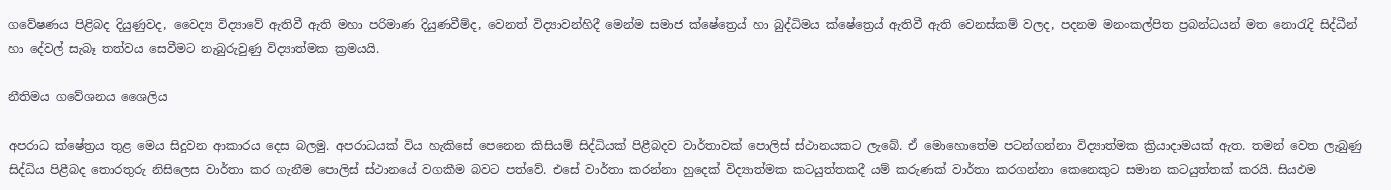ගවේෂණය පිළිබද දියුණුවද, වෛද්‍ය විද්‍යාවේ ඇතිවී ඇති මහා පරිමාණ දියුණවීම්ද, වෙනත් විද්‍යාවන්හිදී මෙන්ම සමාජ ක්ෂේත්‍රෙය් හා බුද්ධිමය ක්ෂේත්‍රෙය් ඇතිවී ඇති වෙනස්කම් වලද, පදනම මනංකල්පිත ප්‍රබන්ධයන් මත නොරැදි සිද්ධීන් හා දේවල් සැබෑ තත්වය සෙවීමට නැබුරුවුණු විද්‍යාත්මක ක්‍රමයයි.

නීතිමය ගවේශනය ශෛලිය

අපරාධ ක්ෂේත්‍රය තුළ මෙය සිදුවන ආකාරය දෙස බලමු. අපරාධයක් විය හැකිසේ පෙනෙන කිසියම් සිද්ධියක් පිළීබදව වාර්තාවක් පොලිස් ස්ථානයකට ලැබේ. ඒ මොහොතේම පටන්ගන්නා විද්‍යාත්මක ක්‍රියාදාමයක් ඇත. තමන් වෙත ලැබුණු සිද්ධිය පිළීබද තොරතුරු නිසිලෙස වාර්තා කර ගැනීම පොලිස් ස්ථානයේ වගකීම බවට පත්වේ. එසේ වාර්තා කරන්නා හුදෙක් විද්‍යාත්මක කටයුත්තකදී යම් කරුණක් වාර්තා කරගන්නා කෙනෙකුට සමාන කටයුත්තක් කරයි. සියඵම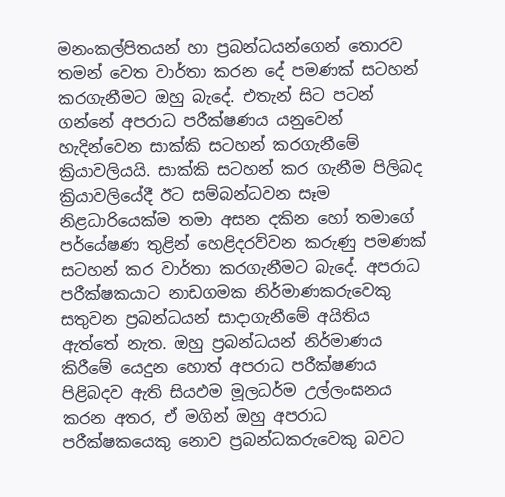මනංකල්පිතයන් හා ප්‍රබන්ධයන්ගෙන් තොරව තමන් වෙත වාර්තා කරන දේ පමණක් සටහන් කරගැනීමට ඔහු බැදේ. එතැන් සිට පටන් ගන්නේ අපරාධ පරීක්ෂණය යනුවෙන් හැදින්වෙන සාක්කි සටහන් කරගැනීමේ ක්‍රියාවලියයි. සාක්කි සටහන් කර ගැනීම පිලිබද ක්‍රියාවලියේදී ඊට සම්බන්ධවන සෑම නිළධාරියෙක්ම තමා අසන දකින හෝ තමාගේ පර්යේෂණ තුළින් හෙළිදරව්වන කරුණු පමණක් සටහන් කර වාර්තා කරගැනීමට බැදේ. අපරාධ පරීක්ෂකයාට නාඩගමක නිර්මාණකරුවෙකු සතුවන ප්‍රබන්ධයන් සාදාගැනීමේ අයිතිය ඇත්තේ නැත. ඔහු ප්‍රබන්ධයන් නිර්මාණය කිරීමේ යෙදුන හොත් අපරාධ පරීක්ෂණය පිළිබදව ඇති සියඵම මූලධර්ම උල්ලංඝනය කරන අතර, ඒ මගින් ඔහු අපරාධ පරීක්ෂකයෙකු නොව ප්‍රබන්ධකරුවෙකු බවට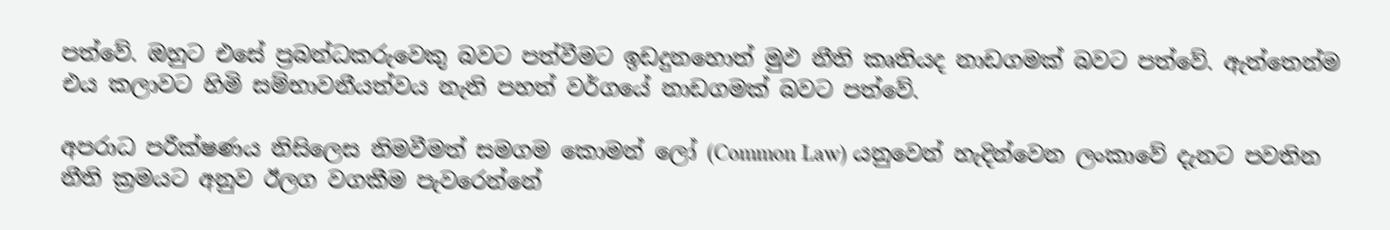පත්වේ. ඔහුට එසේ ප්‍රබන්ධකරුවෙකු බවට පත්වීමට ඉඩදුනහොත් මුඵ නීති කෘතියද නාඩගමක් බවට පත්වේ. ඇත්තෙන්ම එය කලාවට හිමි සම්භාවනීයත්වය නැති පහත් වර්ගයේ නාඩගමක් බවට පත්වේ.

අපරාධ පරීක්ෂණය නිසිලෙස නිමවීමත් සමගම කොමන් ලෝ (Common Law) යනුවෙන් හැදින්වෙන ලංකාවේ දැනට පවතින නීති ක්‍රමයට අනුව ඊලග වගකීම පැවරෙන්නේ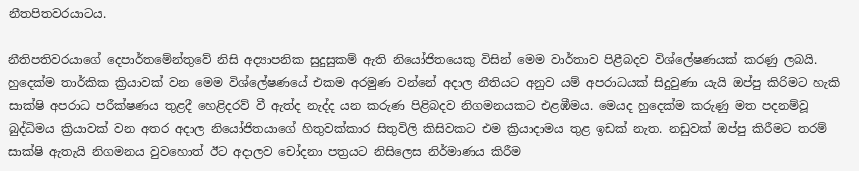නීතපිතවරයාටය.

නීතිපතිවරයාගේ දෙපාර්තමේන්තුවේ නිසි අද්‍යාපනික සුදුසුකම් ඇති නියෝජිතයෙකු විසින් මෙම වාර්තාව පිළීබදව විශ්ලේෂණයක් කරණු ලබයි. හුදෙක්ම තාර්කික ක්‍රියාවක් වන මෙම විශ්ලේෂණයේ එකම අරමුණ වන්නේ අදාල නීතියට අනුව යම් අපරාධයක් සිදුවුණා යැයි ඔප්පු කිරිමට හැකි සාක්ෂි අපරාධ පරීක්ෂණය තුළදී හෙළිදරව් වී ඇත්ද නැද්ද යන කරුණ පිළිබදව නිගමනයකට එළඹීමය. මෙයද හුදෙක්ම කරුණු මත පදනම්වූ බුද්ධිමය ක්‍රියාවක් වන අතර අදාල නියෝජිතයාගේ හිතුවක්කාර සිතුවිලි කිසිවකට එම ක්‍රියාදාමය තුළ ඉඩක් නැත. නඩුවක් ඔප්පු කිරීමට තරම් සාක්ෂි ඇතැයි නිගමනය වුවහොත් ඊට අදාලව චෝදනා පත්‍රයට නිසිලෙස නිර්මාණය කිරීම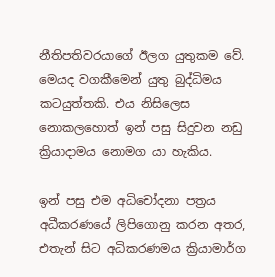නීතිපතිවරයාගේ ඊලග යුතුකම වේ. මෙයද වගකීමෙන් යුතු බුද්ධිමය කටයුත්තකි. එය නිසිලෙස නොකලහොත් ඉන් පසු සිදුවන නඩු ක්‍රියාදාමය නොමග යා හැකිය.

ඉන් පසු එම අධිචෝදනා පත්‍රය අධීකරණයේ ලිපිගොනු කරන අතර, එතැන් සිට අධිකරණමය ක්‍රියාමාර්ග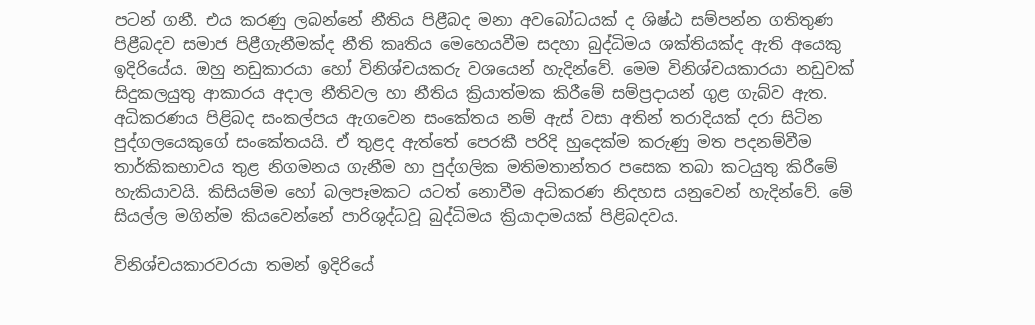පටන් ගනී. එය කරණු ලබන්නේ නීතිය පිළීබද මනා අවබෝධයක් ද ශිෂ්ඨ සම්පන්න ගතිතුණ පිළීබදව සමාජ පිළීගැනීමක්ද නීති කෘතිය මෙහෙයවීම සදහා බුද්ධිමය ශක්තියක්ද ඇති අයෙකු ඉදිරියේය. ඔහු නඩුකාරයා හෝ විනිශ්චයකරු වශයෙන් හැදින්වේ. මෙම විනිශ්චයකාරයා නඩුවක් සිදුකලයුතු ආකාරය අදාල නීතිවල හා නීතිය ක්‍රියාත්මක කිරීමේ සම්ප්‍රදායන් ගුළ ගැබ්ව ඇත. අධිකරණය පිළිබද සංකල්පය ඇගවෙන සංකේතය නම් ඇස් වසා අතින් තරාදියක් දරා සිටින පුද්ගලයෙකුගේ සංකේතයයි. ඒ තුළද ඇත්තේ පෙරකී පරිදි හුදෙක්ම කරුණු මත පදනම්වීම තාර්කිකභාවය තුළ නිගමනය ගැනීම හා පුද්ගලික මතිමතාන්තර පසෙක තබා කටයුතු කිරීමේ හැකියාවයි. කිසියම්ම හෝ බලපෑමකට යටත් නොවීම අධිකරණ නිදහස යනුවෙන් හැදින්වේ. මේ සියල්ල මගින්ම කියවෙන්නේ පාරිශුද්ධවූ බුද්ධිමය ක්‍රියාදාමයක් පිළිබදවය.

විනිශ්චයකාරවරයා තමන් ඉදිරියේ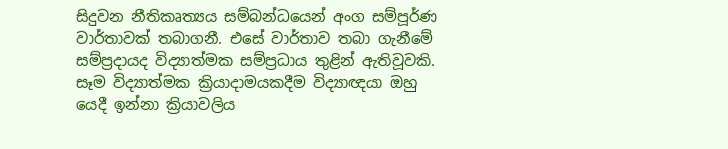සිදුවන නීතිකෘත්‍යය සම්බන්ධයෙන් අංග සම්පූර්ණ වාර්තාවක් තබාගනී. එසේ වාර්තාව තබා ගැනීමේ සම්ප්‍රදායද විද්‍යාත්මක සම්ප්‍රධාය තුළින් ඇතිවූවකි. සෑම විද්‍යාත්මක ක්‍රියාදාමයකදීම විද්‍යාඥයා ඔහු යෙදී ඉන්නා ක්‍රියාවලිය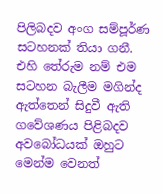පිලිබදව අංග සම්පූර්ණ සටහනක් තියා ගනී. එහි තේරුම නම් එම සටහන බැලීම මගින්ද ඇත්තෙන් සිදුවී ඇති ගවේශණය පිළිබදව අවබෝධයක් ඔහුට මෙන්ම වෙනත්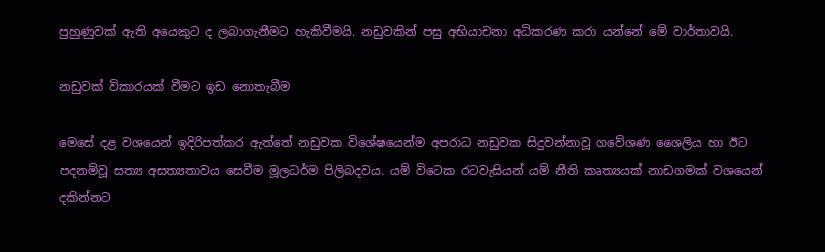පුහුණුවක් ඇති අයෙකුට ද ලබාගැනීමට හැකිවීමයි. නඩුවකින් පසු අභියාචනා අධිකරණ කරා යන්නේ මේ වාර්තාවයි.

නඩුවක් විකාරයක් වීමට ඉඩ නොතැබීම

මෙසේ දළ වශයෙන් ඉදිරිපත්කර ඇත්තේ නඩුවක විශේෂයෙන්ම අපරාධ නඩුවක සිදුවන්නාවූ ගවේශණ ශෛලිය හා ඊට පදනම්වූ සත්‍ය අසත්‍යතාවය සෙවීම මූලධර්ම පිලිබදවය. යම් විටෙක රටවැසියන් යම් නීති කෘත්‍යයක් නාඩගමක් වශයෙන් දකින්නට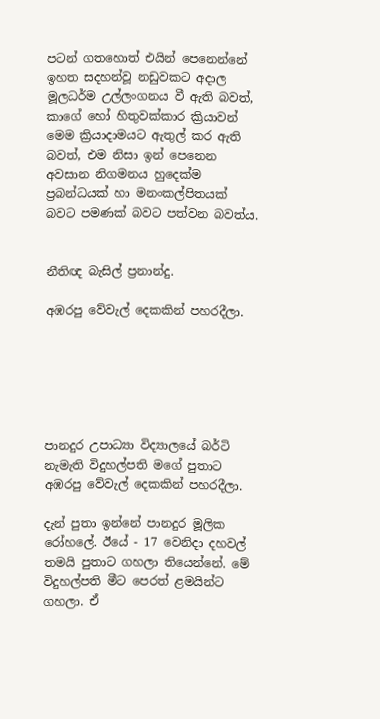පටන් ගතහොත් එයින් පෙනෙන්නේ ඉහත සදහන්වූ නඩුවකට අදාල මූලධර්ම උල්ලංගනය වී ඇති බවත්, කාගේ හෝ හිතුවක්කාර ක්‍රියාවන් මෙම ක්‍රියාදාමයට ඇතුල් කර ඇති බවත්, එම නිසා ඉන් පෙනෙන අවසාන නිගමනය හුදෙක්ම ප්‍රබන්ධයක් හා මනංකල්පිතයක් බවට පමණක් බවට පත්වන බවත්ය.


නීතිඥ බැසිල් ප්‍රනාන්දු.

අඹරපු වේවැල් දෙකකින් පහරදීලා.






පානදුර උපාධ්‍යා විද්‍යාලයේ බර්ටි නැමැති විදුහල්පති මගේ පුතාට අඹරපු වේවැල් දෙකකින් පහරදීලා.

දැන් පුතා ඉන්නේ පානදුර මූලික රෝහලේ. ඊයේ - 17 වෙනිදා දහවල් තමයි පුතාට ගහලා තියෙන්නේ. මේ විදුහල්පති මීට පෙරත් ළමයින්ට ගහලා. ඒ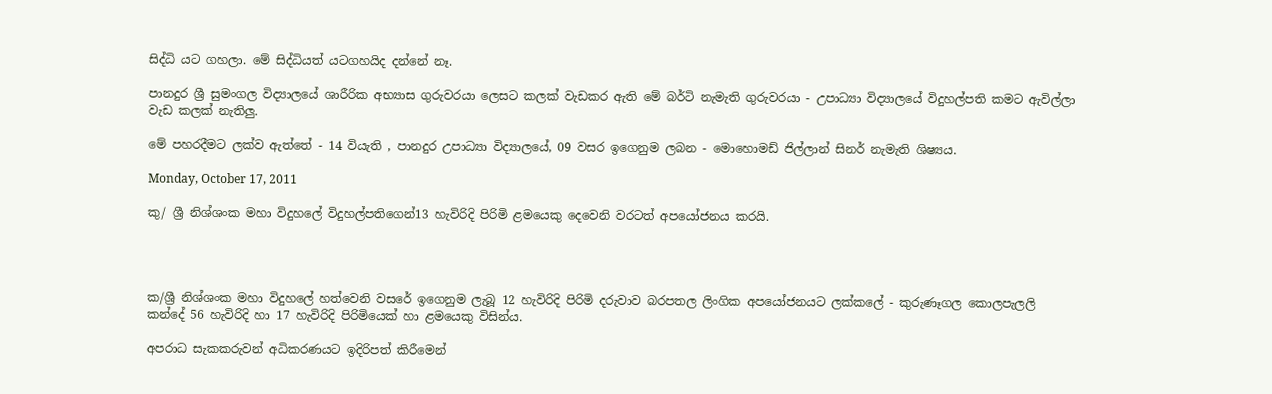සිද්ධි යට ගහලා. මේ සිද්ධියත් යටගහයිද දන්නේ නෑ.

පානදුර ශ්‍රී සුමංගල විද්‍යාලයේ ශාරීරික අභ්‍යාස ගුරුවරයා ලෙසට කලක් වැඩකර ඇති මේ බර්ටි නැමැති ගුරුවරයා - උපාධ්‍යා විද්‍යාලයේ විදුහල්පති කමට ඇවිල්ලා වැඩ කලක් නැතිලු.

මේ පහරදීමට ලක්ව ඇත්තේ - 14 වියැති , පානදුර උපාධ්‍යා විද්‍යාලයේ, 09 වසර ඉගෙනුම ලබන - මොහොමඩ් ජිල්ලාන් සිනර් නැමැති ශිෂ්‍යය.

Monday, October 17, 2011

කු/ ශ්‍රී නිශ්ශංක මහා විදුහලේ විදුහල්පතිගෙන්13 හැවිරිදි පිරිමි ළමයෙකු දෙවෙනි වරටත් අපයෝජනය කරයි.




ක/ශ්‍රී නිශ්ශංක මහා විදුහලේ හත්වෙනි වසරේ ඉගෙනුම ලැබූ 12 හැවිරිදි පිරිමි දරුවාව බරපතල ලිංගික අපයෝජනයට ලක්කලේ - කුරුණෑගල කොලපැලලි කන්දේ 56 හැවිරිදි හා 17 හැවිරිදි පිරිමියෙක් හා ළමයෙකු විසින්ය.

අපරාධ සැකකරුවන් අධිකරණයට ඉදිරිපත් කිරීමෙන්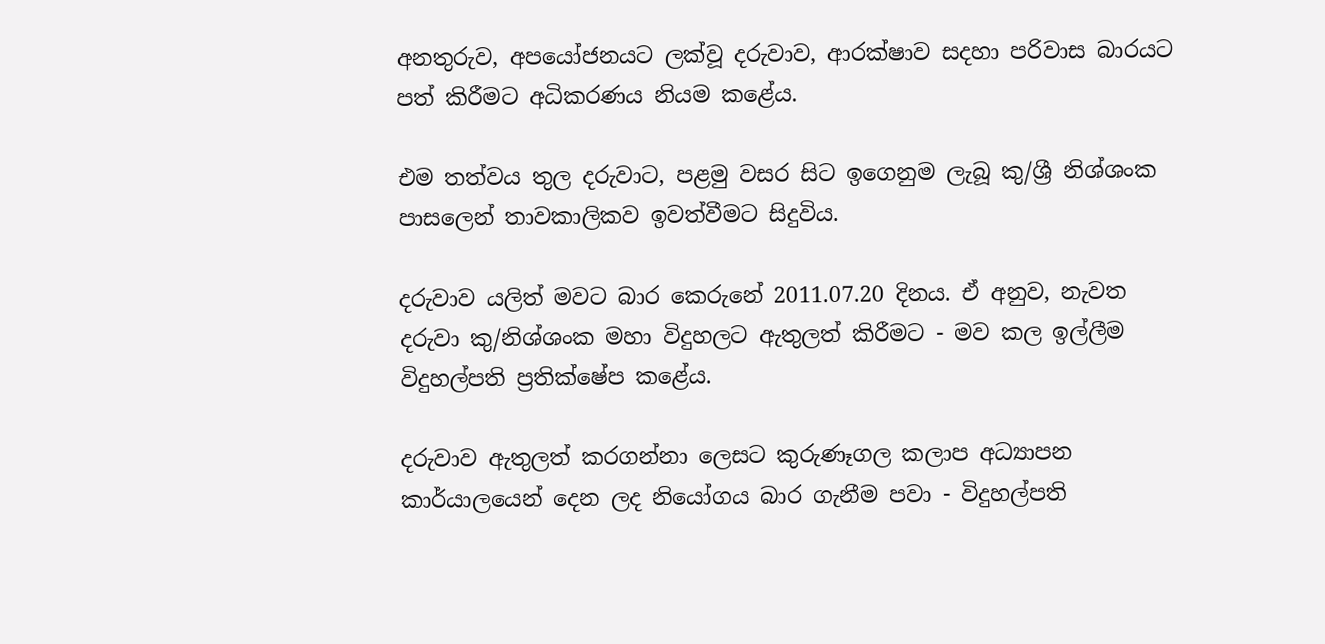අනතුරුව, අපයෝජනයට ලක්වූ දරුවාව, ආරක්ෂාව සදහා පරිවාස බාරයට පත් කිරීමට අධිකරණය නියම කළේය.

එම තත්වය තුල දරුවාට, පළමු වසර සිට ඉගෙනුම ලැබූ කු/ශ්‍රී නිශ්ශංක පාසලෙන් තාවකාලිකව ඉවත්වීමට සිදුවිය.

දරුවාව යලිත් මවට බාර කෙරුනේ 2011.07.20 දිනය. ඒ අනුව, නැවත දරුවා කු/නිශ්ශංක මහා විදුහලට ඇතුලත් කිරීමට - මව කල ඉල්ලීම විදුහල්පති ප්‍රතික්ෂේප කළේය.

දරුවාව ඇතුලත් කරගන්නා ලෙසට කුරුණෑගල කලාප අධ්‍යාපන කාර්යාලයෙන් දෙන ලද නියෝගය බාර ගැනීම පවා - විදුහල්පති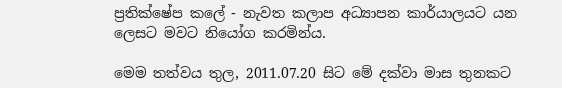ප්‍රතික්ෂේප කලේ - නැවත කලාප අධ්‍යාපන කාර්යාලයට යන ලෙසට මවට නියෝග කරමින්ය.

මෙම තත්වය තුල, 2011.07.20 සිට මේ දක්වා මාස තුනකට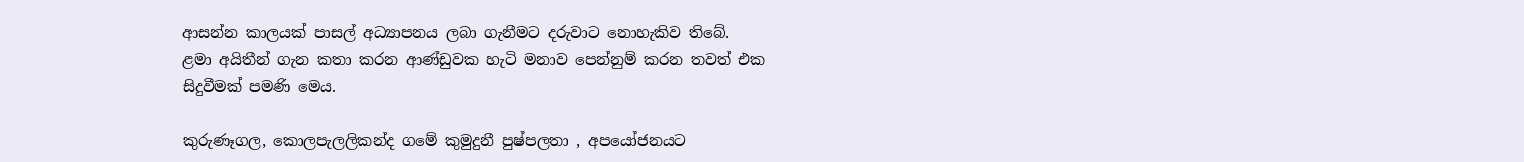ආසන්න කාලයක් පාසල් අධ්‍යාපනය ලබා ගැනීමට දරුවාට නොහැකිව තිබේ.
ළමා අයිතීන් ගැන කතා කරන ආණ්ඩුවක හැටි මනාව පෙන්නුම් කරන තවත් එක සිදුවීමක් පමණි මෙය.

කුරුණෑගල, කොලපැලලිකන්ද ගමේ කුමුදුනී පුෂ්පලතා , අපයෝජනයට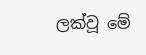ලක්වූ මේ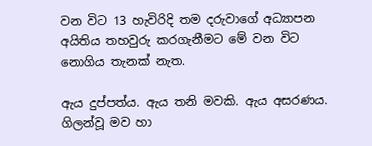වන විට 13 හැවිරිදි තම දරුවාගේ අධ්‍යාපන අයිතිය තහවුරු කරගැනීමට මේ වන විට නොගිය තැනක් නැත.

ඇය දුප්පත්ය. ඇය තනි මවකි. ඇය අසරණය. ගිලන්වූ මව හා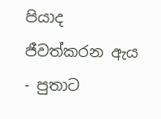පියාද ජීවත්කරන ඇය - පුතාට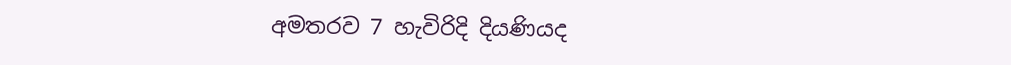අමතරව 7 හැවිරිදි දියණියද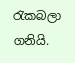රැකබලා ගනියි.